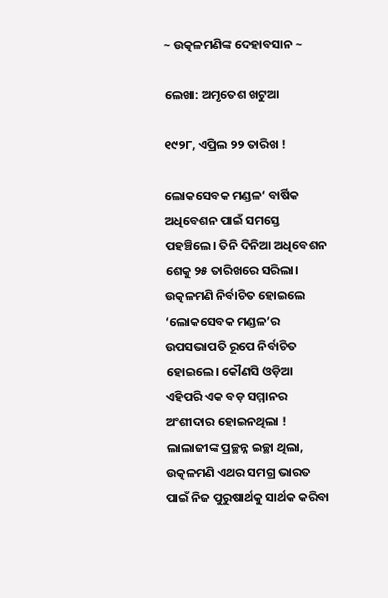~ ଉତ୍କଳମଣିଙ୍କ ଦେହାବସାନ ~

ଲେଖା: ଅମୃତେଶ ଖଟୁଆ

୧୯୨୮, ଏପ୍ରିଲ ୨୨ ତାରିଖ !

ଲୋକସେବକ ମଣ୍ଡଳ‘ ବାର୍ଷିକ ଅଧିବେଶନ ପାଇଁ ସମସ୍ତେ ପହଞ୍ଚିଲେ। ତିନି ଦିନିଆ ଅଧିବେଶନ ଶେକୁ ୨୫ ତାରିଖରେ ସରିଲା। ଉତ୍କଳମଣି ନିର୍ବାଚିତ ହୋଇଲେ ‘ଲୋକସେବକ ମଣ୍ଡଳ’ର ଉପସଭାପତି ରୂପେ ନିର୍ବାଚିତ ହୋଇଲେ। କୌଣସି ଓଡ଼ିଆ ଏହିପରି ଏକ ବଡ଼ ସମ୍ମାନର ଅଂଶୀଦାର ହୋଇନଥିଲା ! ଲାଲାଜୀଙ୍କ ପ୍ରଚ୍ଛନ୍ନ ଇଚ୍ଛା ଥିଲା, ଉତ୍କଳମଣି ଏଥର ସମଗ୍ର ଭାରତ ପାଇଁ ନିଜ ପୁରୁଷାର୍ଥକୁ ସାର୍ଥକ କରିବା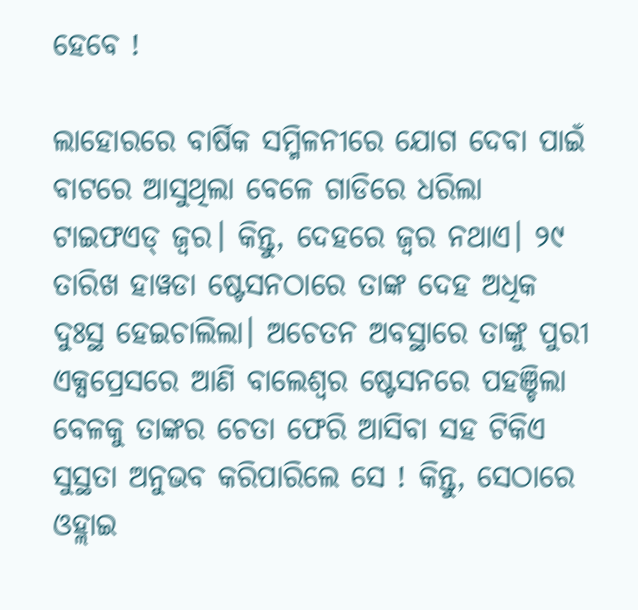ହେବେ !

ଲାହୋରରେ ବାର୍ଷିକ ସମ୍ମିଳନୀରେ ଯୋଗ ଦେବା ପାଇଁ ବାଟରେ ଆସୁଥିଲା ବେଳେ ଗାଡିରେ ଧରିଲା ଟାଇଫଏଡ୍ ଜ୍ଵର। କିନ୍ତୁ, ଦେହରେ ଜ୍ଵର ନଥାଏ। ୨୯ ତାରିଖ ହାୱଡା ଷ୍ଟେସନଠାରେ ତାଙ୍କ ଦେହ ଅଧିକ ଦୁଃସ୍ଥ ହେଇଚାଲିଲା। ଅଚେତନ ଅବସ୍ଥାରେ ତାଙ୍କୁ ପୁରୀ ଏକ୍ସପ୍ରେସରେ ଆଣି ବାଲେଶ୍ଵର ଷ୍ଟେସନରେ ପହଞ୍ଚିଲା ବେଳକୁ ତାଙ୍କର ଚେତା ଫେରି ଆସିବା ସହ ଟିକିଏ ସୁସ୍ଥତା ଅନୁଭବ କରିପାରିଲେ ସେ ! କିନ୍ତୁ, ସେଠାରେ ଓହ୍ଲାଇ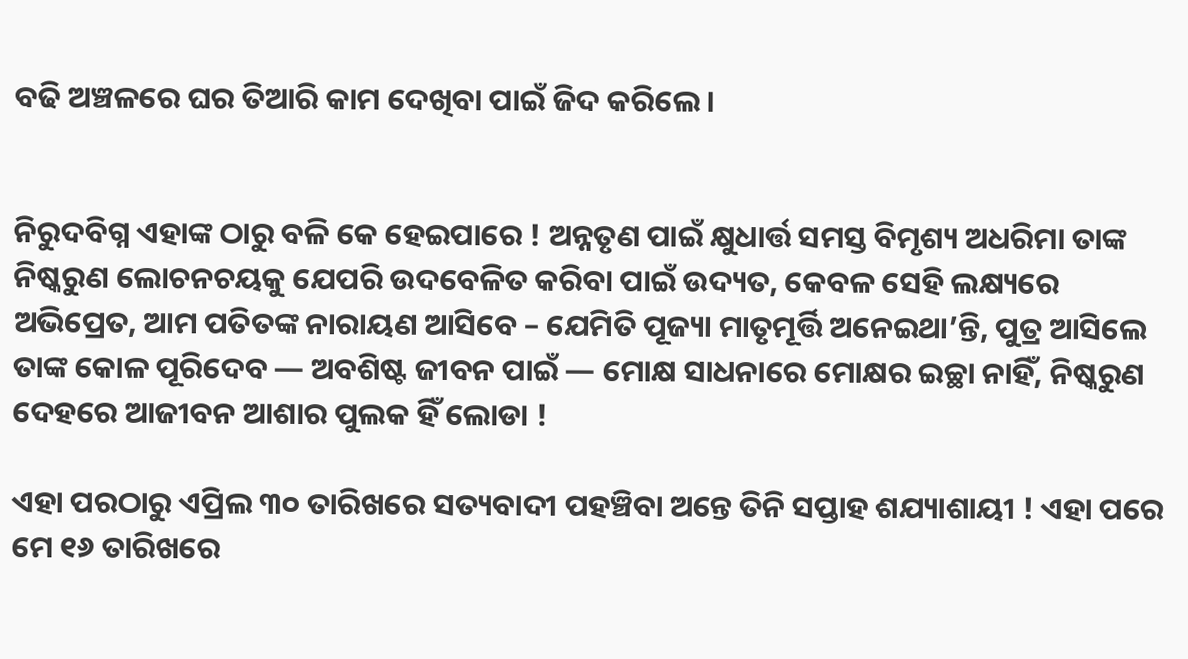ବଢି ଅଞ୍ଚଳରେ ଘର ତିଆରି କାମ ଦେଖିବା ପାଇଁ ଜିଦ କରିଲେ।


ନିରୁଦବିଗ୍ନ ଏହାଙ୍କ ଠାରୁ ବଳି କେ ହେଇପାରେ ! ଅନ୍ନତୃଣ ପାଇଁ କ୍ଷୁଧାର୍ତ୍ତ ସମସ୍ତ ବିମୃଶ୍ୟ ଅଧରିମା ତାଙ୍କ ନିଷ୍କରୁଣ ଲୋଚନଚୟକୁ ଯେପରି ଉଦବେଳିତ କରିବା ପାଇଁ ଉଦ୍ୟତ, କେବଳ ସେହି ଲକ୍ଷ୍ୟରେ ଅଭିପ୍ରେତ, ଆମ ପତିତଙ୍କ ନାରାୟଣ ଆସିବେ – ଯେମିତି ପୂଜ୍ୟା ମାତୃମୂର୍ତ୍ତି ଅନେଇଥା’ନ୍ତି, ପୁତ୍ର ଆସିଲେ ତାଙ୍କ କୋଳ ପୂରିଦେବ — ଅବଶିଷ୍ଟ ଜୀବନ ପାଇଁ — ମୋକ୍ଷ ସାଧନାରେ ମୋକ୍ଷର ଇଚ୍ଛା ନାହିଁ, ନିଷ୍କରୁଣ ଦେହରେ ଆଜୀବନ ଆଶାର ପୁଲକ ହିଁ ଲୋଡା !

ଏହା ପରଠାରୁ ଏପ୍ରିଲ ୩୦ ତାରିଖରେ ସତ୍ୟବାଦୀ ପହଞ୍ଚିବା ଅନ୍ତେ ତିନି ସପ୍ତାହ ଶଯ୍ୟାଶାୟୀ ! ଏହା ପରେ ମେ ୧୬ ତାରିଖରେ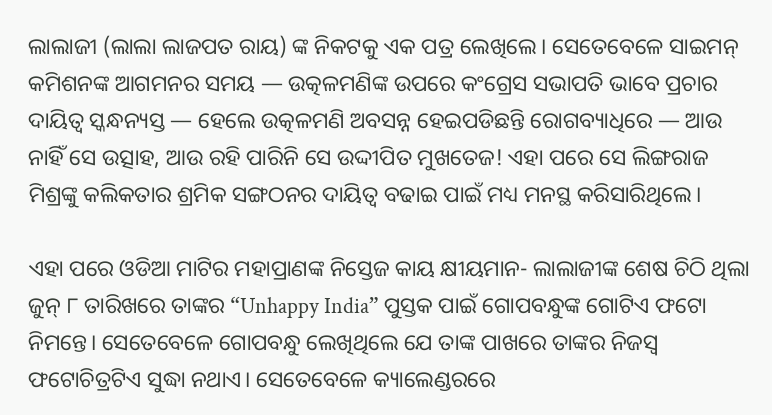ଲାଲାଜୀ (ଲାଲା ଲାଜପତ ରାୟ) ଙ୍କ ନିକଟକୁ ଏକ ପତ୍ର ଲେଖିଲେ। ସେତେବେଳେ ସାଇମନ୍ କମିଶନଙ୍କ ଆଗମନର ସମୟ — ଉତ୍କଳମଣିଙ୍କ ଉପରେ କଂଗ୍ରେସ ସଭାପତି ଭାବେ ପ୍ରଚାର ଦାୟିତ୍ୱ ସ୍କନ୍ଧନ୍ୟସ୍ତ — ହେଲେ ଉତ୍କଳମଣି ଅବସନ୍ନ ହେଇପଡିଛନ୍ତି ରୋଗବ୍ୟାଧିରେ — ଆଉ ନାହିଁ ସେ ଉତ୍ସାହ, ଆଉ ରହି ପାରିନି ସେ ଉଦ୍ଦୀପିତ ମୁଖତେଜ! ଏହା ପରେ ସେ ଲିଙ୍ଗରାଜ ମିଶ୍ରଙ୍କୁ କଲିକତାର ଶ୍ରମିକ ସଙ୍ଗଠନର ଦାୟିତ୍ୱ ବଢାଇ ପାଇଁ ମଧ୍ୟ ମନସ୍ଥ କରିସାରିଥିଲେ।

ଏହା ପରେ ଓଡିଆ ମାଟିର ମହାପ୍ରାଣଙ୍କ ନିସ୍ତେଜ କାୟ କ୍ଷୀୟମାନ- ଲାଲାଜୀଙ୍କ ଶେଷ ଚିଠି ଥିଲା ଜୁନ୍ ୮ ତାରିଖରେ ତାଙ୍କର “Unhappy India” ପୁସ୍ତକ ପାଇଁ ଗୋପବନ୍ଧୁଙ୍କ ଗୋଟିଏ ଫଟୋ ନିମନ୍ତେ। ସେତେବେଳେ ଗୋପବନ୍ଧୁ ଲେଖିଥିଲେ ଯେ ତାଙ୍କ ପାଖରେ ତାଙ୍କର ନିଜସ୍ଵ ଫଟୋଚିତ୍ରଟିଏ ସୁଦ୍ଧା ନଥାଏ। ସେତେବେଳେ କ୍ୟାଲେଣ୍ଡରରେ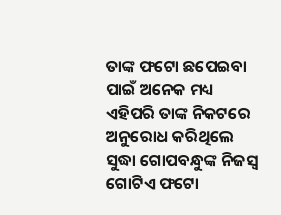ତାଙ୍କ ଫଟୋ ଛପେଇବା ପାଇଁ ଅନେକ ମଧ୍ୟ ଏହିପରି ତାଙ୍କ ନିକଟରେ ଅନୁରୋଧ କରିଥିଲେ ସୁଦ୍ଧା ଗୋପବନ୍ଧୁଙ୍କ ନିଜସ୍ବ ଗୋଟିଏ ଫଟୋ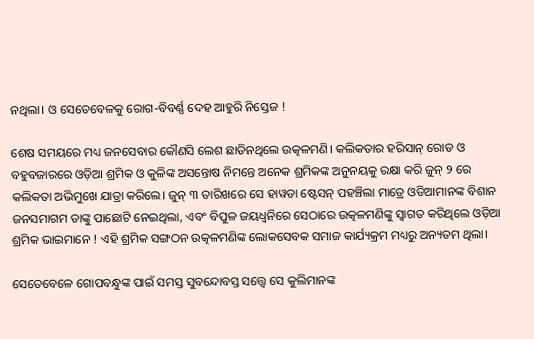ନଥିଲା। ଓ ସେତେବେଳକୁ ରୋଗ-ବିବର୍ଣ୍ଣ ଦେହ ଆହୁରି ନିସ୍ତେଜ !

ଶେଷ ସମୟରେ ମଧ୍ୟ ଜନସେବାର କୌଣସି ଲେଶ ଛାଡିନଥିଲେ ଉତ୍କଳମଣି। କଲିକତାର ହରିସାନ୍ ରୋଡ ଓ ବହୁବଜାରରେ ଓଡ଼ିଆ ଶ୍ରମିକ ଓ କୁଳିଙ୍କ ଅସନ୍ତୋଷ ନିମନ୍ତେ ଅନେକ ଶ୍ରମିକଙ୍କ ଅନୁନୟକୁ ରକ୍ଷା କରି ଜୁନ୍ ୨ ରେ କଲିକତା ଅଭିମୁଖେ ଯାତ୍ରା କରିଲେ। ଜୁନ୍ ୩ ତାରିଖରେ ସେ ହାୱଡା ଷ୍ଟେସନ୍ ପହଞ୍ଚିଲା ମାତ୍ରେ ଓଡିଆମାନଙ୍କ ବିଶାନ ଜନସମାଗମ ତାଙ୍କୁ ପାଛୋଟି ନେଇଥିଲା, ଏବଂ ବିପୁଳ ଜୟଧ୍ଵନିରେ ସେଠାରେ ଉତ୍କଳମଣିଙ୍କୁ ସ୍ବାଗତ କରିଥିଲେ ଓଡ଼ିଆ ଶ୍ରମିକ ଭାଇମାନେ ! ଏହି ଶ୍ରମିକ ସଙ୍ଗଠନ ଉତ୍କଳମଣିଙ୍କ ଲୋକସେବକ ସମାଜ କାର୍ଯ୍ୟକ୍ରମ ମଧ୍ୟରୁ ଅନ୍ୟତମ ଥିଲା।

ସେତେବେଳେ ଗୋପବନ୍ଧୁଙ୍କ ପାଇଁ ସମସ୍ତ ସୁବନ୍ଦୋବସ୍ତ ସତ୍ତ୍ୱେ ସେ କୁଲିମାନଙ୍କ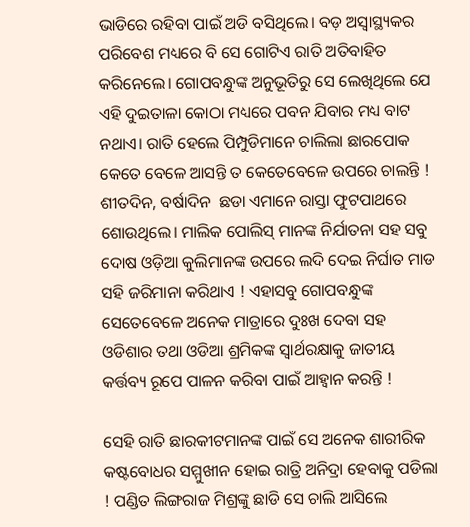ଭାଡିରେ ରହିବା ପାଇଁ ଅଡି ବସିଥିଲେ। ବଡ଼ ଅସ୍ଵାସ୍ଥ୍ୟକର ପରିବେଶ ମଧ୍ୟରେ ବି ସେ ଗୋଟିଏ ରାତି ଅତିବାହିତ କରିନେଲେ। ଗୋପବନ୍ଧୁଙ୍କ ଅନୁଭୂତିରୁ ସେ ଲେଖିଥିଲେ ଯେ ଏହି ଦୁଇତାଳା କୋଠା ମଧ୍ୟରେ ପବନ ଯିବାର ମଧ୍ୟ ବାଟ ନଥାଏ। ରାତି ହେଲେ ପିମ୍ପୁଡିମାନେ ଚାଲିଲା ଛାରପୋକ କେତେ ବେଳେ ଆସନ୍ତି ତ କେତେବେଳେ ଉପରେ ଚାଲନ୍ତି ! ଶୀତଦିନ, ବର୍ଷାଦିନ  ଛଡା ଏମାନେ ରାସ୍ତା ଫୁଟପାଥରେ ଶୋଉଥିଲେ। ମାଲିକ ପୋଲିସ୍ ମାନଙ୍କ ନିର୍ଯାତନା ସହ ସବୁ ଦୋଷ ଓଡ଼ିଆ କୁଲିମାନଙ୍କ ଉପରେ ଲଦି ଦେଇ ନିର୍ଘାତ ମାଡ ସହି ଜରିମାନା କରିଥାଏ ! ଏହାସବୁ ଗୋପବନ୍ଧୁଙ୍କ ସେତେବେଳେ ଅନେକ ମାତ୍ରାରେ ଦୁଃଖ ଦେବା ସହ ଓଡିଶାର ତଥା ଓଡିଆ ଶ୍ରମିକଙ୍କ ସ୍ଵାର୍ଥରକ୍ଷାକୁ ଜାତୀୟ କର୍ତ୍ତବ୍ୟ ରୂପେ ପାଳନ କରିବା ପାଇଁ ଆହ୍ଵାନ କରନ୍ତି !

ସେହି ରାତି ଛାରକୀଟମାନଙ୍କ ପାଇଁ ସେ ଅନେକ ଶାରୀରିକ କଷ୍ଟବୋଧର ସମ୍ମୁଖୀନ ହୋଇ ରାତ୍ରି ଅନିଦ୍ରା ହେବାକୁ ପଡିଲା ! ପଣ୍ଡିତ ଲିଙ୍ଗରାଜ ମିଶ୍ରଙ୍କୁ ଛାଡି ସେ ଚାଲି ଆସିଲେ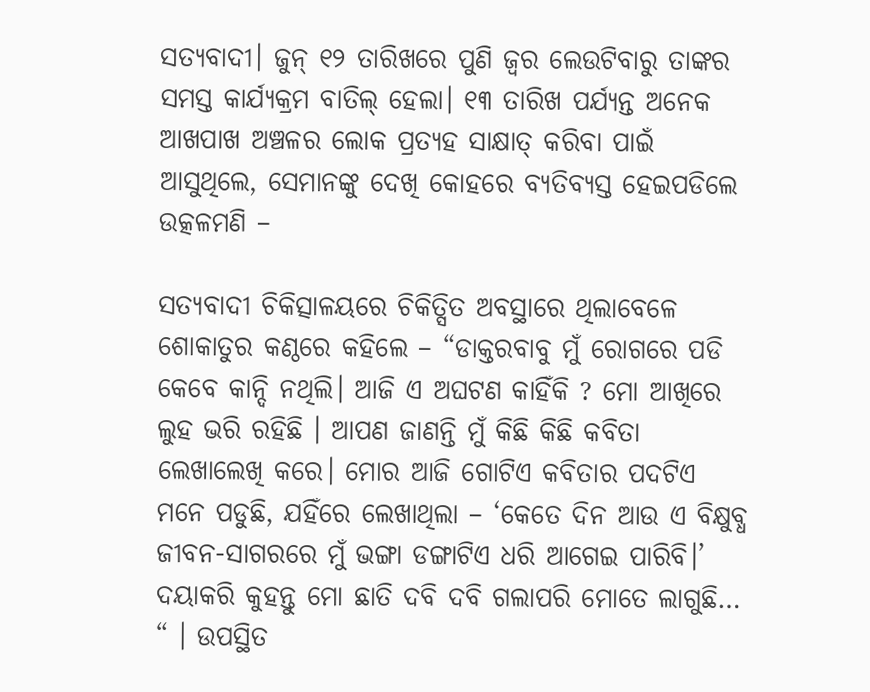ସତ୍ୟବାଦୀ। ଜୁନ୍ ୧୨ ତାରିଖରେ ପୁଣି ଜ୍ଵର ଲେଉଟିବାରୁ ତାଙ୍କର ସମସ୍ତ କାର୍ଯ୍ୟକ୍ରମ ବାତିଲ୍ ହେଲା। ୧୩ ତାରିଖ ପର୍ଯ୍ୟନ୍ତ ଅନେକ ଆଖପାଖ ଅଞ୍ଚଳର ଲୋକ ପ୍ରତ୍ୟହ ସାକ୍ଷାତ୍ କରିବା ପାଇଁ ଆସୁଥିଲେ, ସେମାନଙ୍କୁ ଦେଖି କୋହରେ ବ୍ୟତିବ୍ୟସ୍ତ ହେଇପଡିଲେ ଉତ୍କଳମଣି –

ସତ୍ୟବାଦୀ ଚିକିତ୍ସାଳୟରେ ଚିକିତ୍ସିତ ଅବସ୍ଥାରେ ଥିଲାବେଳେ ଶୋକାତୁର କଣ୍ଠରେ କହିଲେ – “ଡାକ୍ତରବାବୁ ମୁଁ ରୋଗରେ ପଡି କେବେ କାନ୍ଦି ନଥିଲି। ଆଜି ଏ ଅଘଟଣ କାହିଁକି ? ମୋ ଆଖିରେ ଲୁହ ଭରି ରହିଛି । ଆପଣ ଜାଣନ୍ତି ମୁଁ କିଛି କିଛି କବିତା ଲେଖାଲେଖି କରେ। ମୋର ଆଜି ଗୋଟିଏ କବିତାର ପଦଟିଏ ମନେ ପଡୁଛି, ଯହିଁରେ ଲେଖାଥିଲା – ‘କେତେ ଦିନ ଆଉ ଏ ବିକ୍ଷୁବ୍ଧ ଜୀବନ-ସାଗରରେ ମୁଁ ଭଙ୍ଗା ଡଙ୍ଗାଟିଏ ଧରି ଆଗେଇ ପାରିବି।’ ଦୟାକରି କୁହନ୍ତୁ ମୋ ଛାତି ଦବି ଦବି ଗଲାପରି ମୋତେ ଲାଗୁଛି… “ । ଉପସ୍ଥିତ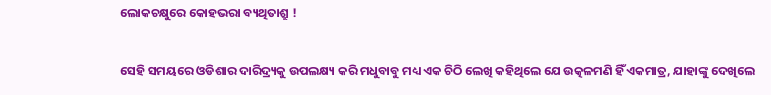ଲୋକଚକ୍ଷୁରେ କୋହଭରା ବ୍ୟଥିତାଶ୍ରୁ !


ସେହି ସମୟରେ ଓଡିଶାର ଦାରିଦ୍ର୍ୟକୁ ଉପଲକ୍ଷ୍ୟ କରି ମଧୁବାବୁ ମଧ୍ୟ ଏକ ଚିଠି ଲେଖି କହିଥିଲେ ଯେ ଉତ୍କଳମଣି ହିଁ ଏକମାତ୍ର, ଯାହାଙ୍କୁ ଦେଖିଲେ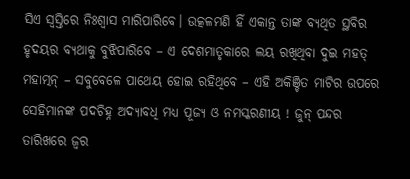ସିଏ ସ୍ଵସ୍ତିରେ ନିଃଶ୍ଵାସ ମାରିପାରିବେ। ଉତ୍କଳମଣି ହିଁ ଏକାନ୍ତ ତାଙ୍କ ବ୍ୟଥିତ ସ୍ଥବିର ହୃଦୟର ବ୍ୟଥାକୁ ବୁଝିପାରିବେ – ଏ ଦେଶମାତୃକାରେ ଲୟ ରଖିଥିବା ଦୁଇ ମହତ୍ ମହାତ୍ମନ୍ – ସବୁବେଳେ ପାଥେୟ ହୋଇ ରହିଥିବେ – ଏହି ଅକିଞ୍ଚିତ ମାଟିର ଉପରେ ସେହିମାନଙ୍କ ପଦଚିହ୍ନ ଅଦ୍ୟାବଧି ମଧ୍ୟ ପୂଜ୍ୟ ଓ ନମସ୍କରଣୀୟ ! ଜୁନ୍ ପନ୍ଦର ତାରିଖରେ ଜ୍ଵର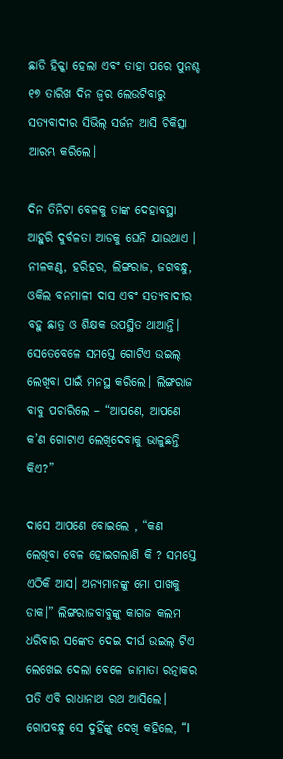ଛାଡି ହିକ୍କା ହେଲା ଏବଂ ତାହା ପରେ ପୁନଶ୍ଚ ୧୭ ତାରିଖ ଦିନ ଜ୍ଵର ଲେଉଟିବାରୁ ସତ୍ୟବାଦୀର ସିଭିଲ୍ ସର୍ଜନ ଆସି ଚିକିତ୍ସା ଆରମ୍ଭ କରିଲେ।

ଦିନ ତିନିଟା ବେଳକୁ ତାଙ୍କ ଦେହାବସ୍ଥା ଆହୁରି ଦୁର୍ବଳତା ଆଡକୁ ଘେନି ଯାଉଥାଏ । ନୀଳକଣ୍ଠ, ହରିହର, ଲିଙ୍ଗରାଜ, ଜଗବନ୍ଧୁ, ଓକିଲ ବନମାଳୀ ଦାସ ଏବଂ ସତ୍ୟବାଦୀର ବହୁ ଛାତ୍ର ଓ ଶିକ୍ଷକ ଉପସ୍ଥିତ ଥାଆନ୍ତି। ସେତେବେଳେ ସମସ୍ତେ ଗୋଟିଏ ଉଇଲ୍ ଲେଖିବା ପାଇଁ ମନସ୍ଥ କରିଲେ। ଲିଙ୍ଗରାଜ ବାବୁ ପଚାରିଲେ – “ଆପଣେ, ଆପଣେ କ’ଣ ଗୋଟାଏ ଲେଖିଦେବାକୁ ଭାଳୁଛନ୍ତି କିଏ?”

ଦାସେ ଆପଣେ ବୋଇଲେ , “କଣ ଲେଖିବା ବେଳ ହୋଇଗଲାଣି କି ? ସମସ୍ତେ ଏଠିକି ଆସ। ଅନ୍ୟମାନଙ୍କୁ ମୋ ପାଖକୁ ଡାକ।” ଲିଙ୍ଗରାଜବାବୁଙ୍କୁ କାଗଜ କଲମ ଧରିବାର ସଙ୍କେତ ଦେଇ ଦୀର୍ଘ ଉଇଲ୍ ଟିଏ ଲେଖେଇ ଦେଲା ବେଳେ ଜାମାତା ରତ୍ନାକର ପତି ଏବି ରାଧାନାଥ ରଥ ଆସିଲେ। ଗୋପବନ୍ଧୁ ସେ ଦୁହିଁଙ୍କୁ ଦେଖି କହିଲେ, “I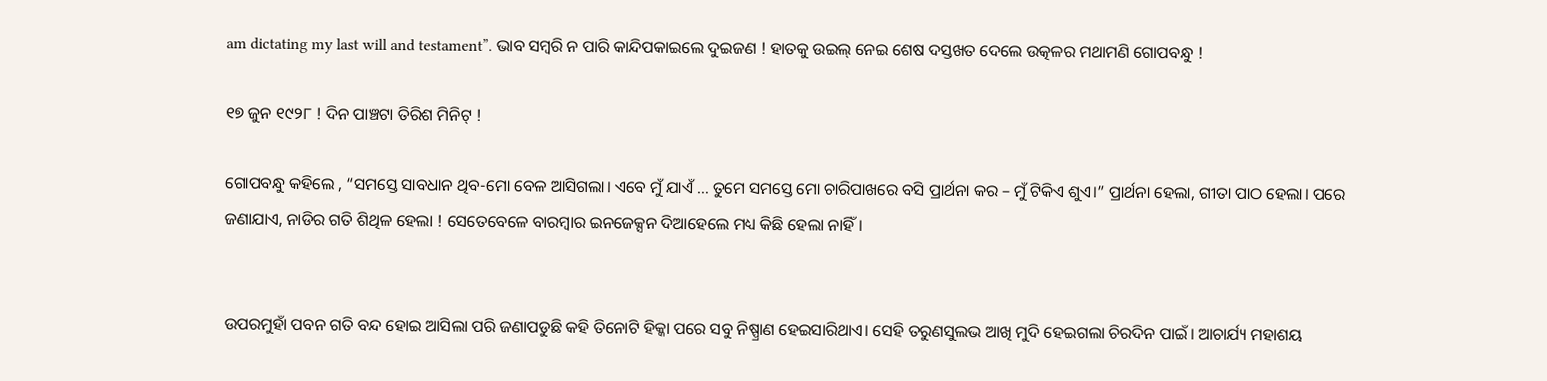am dictating my last will and testament”. ଭାବ ସମ୍ବରି ନ ପାରି କାନ୍ଦିପକାଇଲେ ଦୁଇଜଣ ! ହାତକୁ ଉଇଲ୍ ନେଇ ଶେଷ ଦସ୍ତଖତ ଦେଲେ ଉତ୍କଳର ମଥାମଣି ଗୋପବନ୍ଧୁ !

୧୭ ଜୁନ ୧୯୨୮ ! ଦିନ ପାଞ୍ଚଟା ତିରିଶ ମିନିଟ୍ !

ଗୋପବନ୍ଧୁ କହିଲେ , “ସମସ୍ତେ ସାବଧାନ ଥିବ-ମୋ ବେଳ ଆସିଗଲା। ଏବେ ମୁଁ ଯାଏଁ … ତୁମେ ସମସ୍ତେ ମୋ ଚାରିପାଖରେ ବସି ପ୍ରାର୍ଥନା କର – ମୁଁ ଟିକିଏ ଶୁଏ।” ପ୍ରାର୍ଥନା ହେଲା, ଗୀତା ପାଠ ହେଲା। ପରେ ଜଣାଯାଏ, ନାଡିର ଗତି ଶିଥିଳ ହେଲା ! ସେତେବେଳେ ବାରମ୍ବାର ଇନଜେକ୍ସନ ଦିଆହେଲେ ମଧ୍ୟ କିଛି ହେଲା ନାହିଁ।


ଉପରମୁହାଁ ପବନ ଗତି ବନ୍ଦ ହୋଇ ଆସିଲା ପରି ଜଣାପଡୁଛି କହି ତିନୋଟି ହିକ୍କା ପରେ ସବୁ ନିଷ୍ପ୍ରାଣ ହେଇସାରିଥାଏ। ସେହି ତରୁଣସୁଲଭ ଆଖି ମୁଦି ହେଇଗଲା ଚିରଦିନ ପାଇଁ। ଆଚାର୍ଯ୍ୟ ମହାଶୟ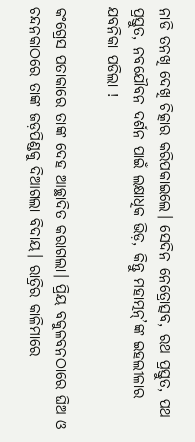ନାଡି ତନଖି ଦେଖି ଚିତ୍କାର କରିପକାଇଲେ। ସେଦିନ ନେତ୍ରୋତ୍ସବ, ରଥ ପ୍ରସ୍ତୁତ, ପଥ ପ୍ରସ୍ତୁତ, ନବଯୌବନ ଦର୍ଶନ ପାଇଁ ଲକ୍ଷାଧିକ ଭିଡ଼, କିନ୍ତୁ ମହାତ୍ମନ୍’ଙ୍କ ଇହଲୀଳାର ଯବନିକା ପଡିଲା !

କଂଗ୍ରେସ ପତାକାରେ ତାଙ୍କ ଦେହ ଆଚ୍ଛାଦିତ କରାଗଲା। ପ୍ରିୟ ବକୁଳବନଠାରେ ଘିଅ ଓ ଚନ୍ଦନକାଠରେ ତାଙ୍କ ଜଡ଼ପିଣ୍ଡକୁ ଦିଆଗଲା ବିଦାୟ। ରାତ୍ରିର କାଳିମାରେ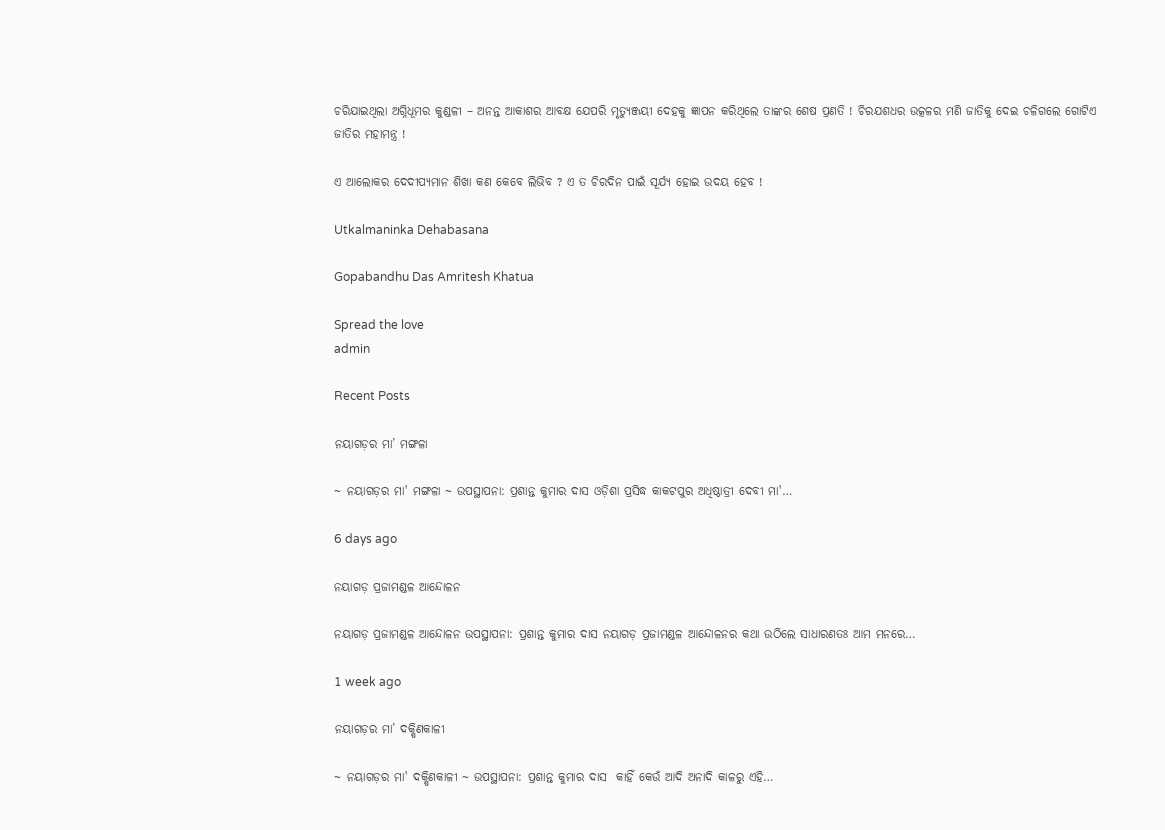ଚରିଯାଇଥିଲା ଅଗ୍ନିଧୂମର କୁଣ୍ଡଳୀ – ଅନନ୍ତ ଆକାଶର ଆବକ୍ଷ ଯେପରି ମୃତ୍ୟୁଞ୍ଜୟୀ ଦେହକୁ ଜ୍ଞାପନ କରିଥିଲେ ତାଙ୍କର ଶେଷ ପ୍ରଣତି ! ଚିରଯଶଧର ଉତ୍କଳର ମଣି ଜାତିକୁ ଦେଇ ଚଳିଗଲେ ଗୋଟିଏ ଜାତିର ମହାମନ୍ତ୍ର !

ଏ ଆଲୋକର ଦେଦୀପ୍ୟମାନ ଶିଖା କଣ କେବେ ଲିଭିବ ? ଏ ତ ଚିରଦିନ ପାଇଁ ସୂର୍ଯ୍ୟ ହୋଇ ଉଦୟ ହେବ !

Utkalmaninka Dehabasana

Gopabandhu Das Amritesh Khatua

Spread the love
admin

Recent Posts

ନୟାଗଡ଼ର ମା’ ମଙ୍ଗଳା

~ ନୟାଗଡ଼ର ମା' ମଙ୍ଗଳା ~ ଉପସ୍ଥାପନା: ପ୍ରଶାନ୍ତ କୁମାର ଦାସ ଓଡ଼ିଶା ପ୍ରସିଦ୍ଧ କାକଟପୁର ଅଧିଷ୍ଠାତ୍ରୀ ଦେବୀ ମା'…

6 days ago

ନୟାଗଡ଼ ପ୍ରଜାମଣ୍ଡଳ ଆନ୍ଦୋଳନ

ନୟାଗଡ଼ ପ୍ରଜାମଣ୍ଡଳ ଆନ୍ଦୋଳନ ଉପସ୍ଥାପନା: ପ୍ରଶାନ୍ତ କୁମାର ଦାସ ନୟାଗଡ଼ ପ୍ରଜାମଣ୍ଡଳ ଆନ୍ଦୋଳନର କଥା ଉଠିଲେ ସାଧାରଣତଃ ଆମ ମନରେ…

1 week ago

ନୟାଗଡ଼ର ମା’ ଦକ୍ଷିଣକାଳୀ

~ ନୟାଗଡ଼ର ମା' ଦକ୍ଷିଣକାଳୀ ~ ଉପସ୍ଥାପନା: ପ୍ରଶାନ୍ତ କୁମାର ଦାସ  କାହିଁ କେଉଁ ଆଦି ଅନାଦି କାଳରୁ ଏହି…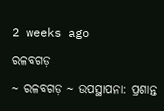2 weeks ago

ରଳବଗଡ଼

~ ରଳବଗଡ଼ ~ ଉପସ୍ଥାପନା: ପ୍ରଶାନ୍ତ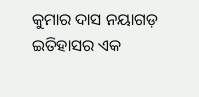କୁମାର ଦାସ ନୟାଗଡ଼ ଇତିହାସର ଏକ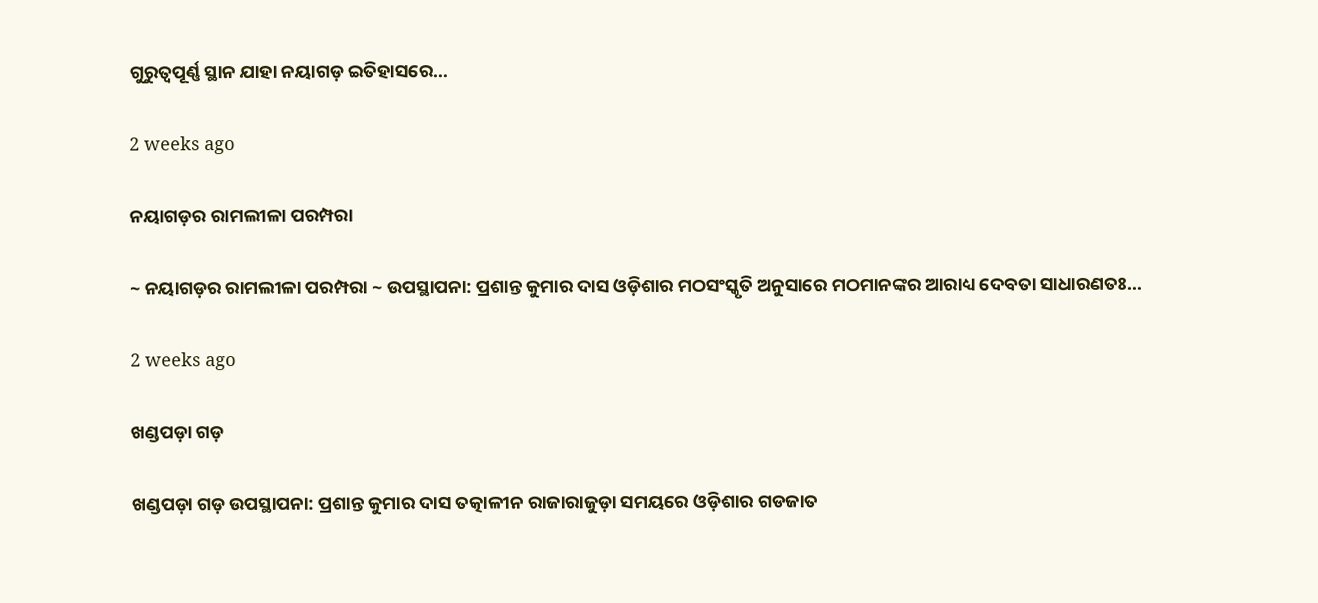ଗୁରୁତ୍ୱପୂର୍ଣ୍ଣ ସ୍ଥାନ ଯାହା ନୟାଗଡ଼ ଇତିହାସରେ…

2 weeks ago

ନୟାଗଡ଼ର ରାମଲୀଳା ପରମ୍ପରା

~ ନୟାଗଡ଼ର ରାମଲୀଳା ପରମ୍ପରା ~ ଉପସ୍ଥାପନା: ପ୍ରଶାନ୍ତ କୁମାର ଦାସ ଓଡ଼ିଶାର ମଠସଂସ୍କୃତି ଅନୁସାରେ ମଠମାନଙ୍କର ଆରାଧ୍ୟ ଦେବତା ସାଧାରଣତଃ…

2 weeks ago

ଖଣ୍ଡପଡ଼ା ଗଡ଼

ଖଣ୍ଡପଡ଼ା ଗଡ଼ ଉପସ୍ଥାପନା: ପ୍ରଶାନ୍ତ କୁମାର ଦାସ ତତ୍କାଳୀନ ରାଜାରାଜୁଡ଼ା ସମୟରେ ଓଡ଼ିଶାର ଗଡଜାତ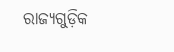ରାଜ୍ୟଗୁଡ଼ିକ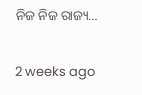ନିଜ ନିଜ ରାଜ୍ୟ…

2 weeks ago